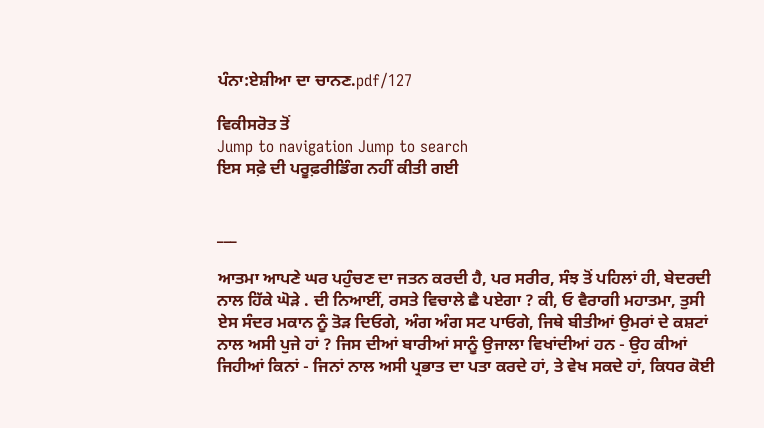ਪੰਨਾ:ਏਸ਼ੀਆ ਦਾ ਚਾਨਣ.pdf/127

ਵਿਕੀਸਰੋਤ ਤੋਂ
Jump to navigation Jump to search
ਇਸ ਸਫ਼ੇ ਦੀ ਪਰੂਫ਼ਰੀਡਿੰਗ ਨਹੀਂ ਕੀਤੀ ਗਈ


___

ਆਤਮਾ ਆਪਣੇ ਘਰ ਪਹੁੰਚਣ ਦਾ ਜਤਨ ਕਰਦੀ ਹੈ, ਪਰ ਸਰੀਰ, ਸੰਝ ਤੋਂ ਪਹਿਲਾਂ ਹੀ, ਬੇਦਰਦੀ ਨਾਲ ਹਿੱਕੇ ਘੋੜੇ . ਦੀ ਨਿਆਈਂ, ਰਸਤੇ ਵਿਚਾਲੇ ਛੈ ਪਏਗਾ ? ਕੀ, ਓ ਵੈਰਾਗੀ ਮਹਾਤਮਾ, ਤੁਸੀ ਏਸ ਸੰਦਰ ਮਕਾਨ ਨੂੰ ਤੋੜ ਦਿਓਗੇ, ਅੰਗ ਅੰਗ ਸਟ ਪਾਓਗੇ, ਜਿਥੇ ਬੀਤੀਆਂ ਉਮਰਾਂ ਦੇ ਕਸ਼ਟਾਂ ਨਾਲ ਅਸੀ ਪੁਜੇ ਹਾਂ ? ਜਿਸ ਦੀਆਂ ਬਾਰੀਆਂ ਸਾਨੂੰ ਉਜਾਲਾ ਵਿਖਾਂਦੀਆਂ ਹਨ - ਉਹ ਕੀਆਂ ਜਿਹੀਆਂ ਕਿਨਾਂ - ਜਿਨਾਂ ਨਾਲ ਅਸੀ ਪ੍ਰਭਾਤ ਦਾ ਪਤਾ ਕਰਦੇ ਹਾਂ, ਤੇ ਵੇਖ ਸਕਦੇ ਹਾਂ, ਕਿਧਰ ਕੋਈ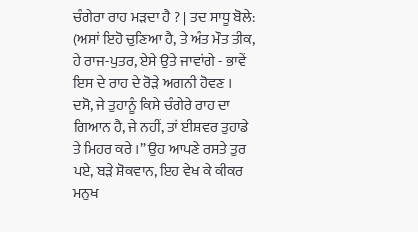ਚੰਗੇਰਾ ਰਾਹ ਮੜਦਾ ਹੈ ? | ਤਦ ਸਾਧੂ ਬੋਲੇ: (ਅਸਾਂ ਇਹੋ ਚੁਣਿਆ ਹੈ, ਤੇ ਅੰਤ ਮੌਤ ਤੀਕ, ਹੇ ਰਾਜ-ਪੁਤਰ, ਏਸੇ ਉਤੇ ਜਾਵਾਂਗੇ - ਭਾਵੇਂ ਇਸ ਦੇ ਰਾਹ ਦੇ ਰੋੜੇ ਅਗਨੀ ਹੋਵਣ । ਦਸੋ, ਜੇ ਤੁਹਾਨੂੰ ਕਿਸੇ ਚੰਗੇਰੇ ਰਾਹ ਦਾ ਗਿਆਨ ਹੈ, ਜੇ ਨਹੀਂ, ਤਾਂ ਈਸ਼ਵਰ ਤੁਹਾਡੇ ਤੇ ਮਿਹਰ ਕਰੇ ।” ਉਹ ਆਪਣੇ ਰਸਤੇ ਤੁਰ ਪਏ, ਬੜੇ ਸ਼ੋਕਵਾਨ, ਇਹ ਵੇਖ ਕੇ ਕੀਕਰ ਮਨੁਖ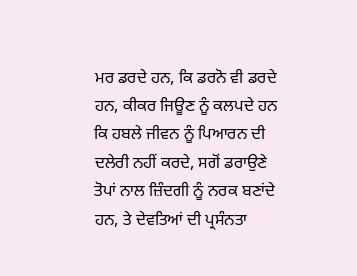ਮਰ ਡਰਦੇ ਹਨ, ਕਿ ਡਰਨੋ ਵੀ ਡਰਦੇ ਹਨ, ਕੀਕਰ ਜਿਊਣ ਨੂੰ ਕਲਪਦੇ ਹਨ ਕਿ ਹਬਲੇ ਜੀਵਨ ਨੂੰ ਪਿਆਰਨ ਦੀ ਦਲੇਰੀ ਨਹੀਂ ਕਰਦੇ, ਸਗੋਂ ਡਰਾਉਣੇ ਤੋਪਾਂ ਨਾਲ ਜ਼ਿੰਦਗੀ ਨੂੰ ਨਰਕ ਬਣਾਂਦੇ ਹਨ, ਤੇ ਦੇਵਤਿਆਂ ਦੀ ਪ੍ਰਸੰਨਤਾ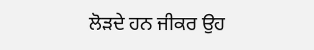ਲੋੜਦੇ ਹਨ ਜੀਕਰ ਉਹ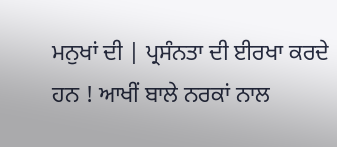ਮਨੁਖਾਂ ਦੀ | ਪ੍ਰਸੰਨਤਾ ਦੀ ਈਰਖਾ ਕਰਦੇ ਹਨ ! ਆਖੀਂ ਬਾਲੇ ਨਰਕਾਂ ਨਾਲ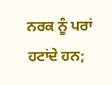ਨਰਕ ਨੂੰ ਪਰਾਂ ਹਟਾਂਦੇ ਹਨ;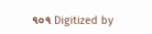૧૦૧ Digitized by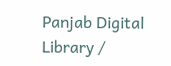Panjab Digital Library /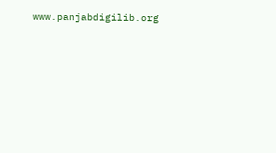www.panjabdigilib.org